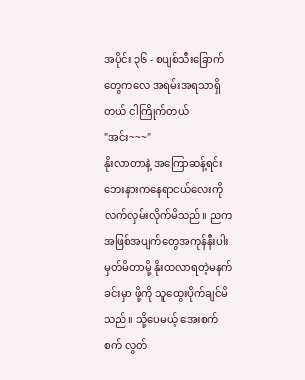အပိုင်း ၃၆ - စပျစ်သီးခြောက်တွေကလေ အရမ်းအရသာရှိတယ် ငါကြိုက်တယ်
"အင်း~~~"
နိုးလာတာနဲ့ အကြောဆန့်ရင်း ဘေးနားကနေရာငယ်လေးကို လက်လှမ်းလိုက်မိသည်။ ညကအဖြစ်အပျက်တွေအကုန်နီးပါး မှတ်မိတာမို့ နိုးထလာရတဲ့မနက်ခင်းမှာ ဖို့ကို သူထွေးပိုက်ချင်မိသည်။ သို့ပေမယ့် အေးစက်စက် လွတ်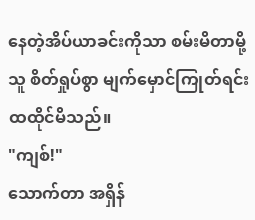နေတဲ့အိပ်ယာခင်းကိုသာ စမ်းမိတာမို့ သူ စိတ်ရှုပ်စွာ မျက်မှောင်ကြုတ်ရင်း ထထိုင်မိသည်။
"ကျစ်!"
သောက်တာ အရှိန်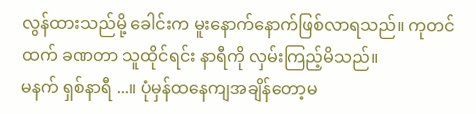လွန်ထားသည်မို့ ခေါင်းက မူးနောက်နောက်ဖြစ်လာရသည်။ ကုတင်ထက် ခဏတာ သူထိုင်ရင်း နာရီကို လှမ်းကြည့်မိသည်။
မနက် ရှစ်နာရီ ...။ ပုံမှန်ထနေကျအချိန်တော့မ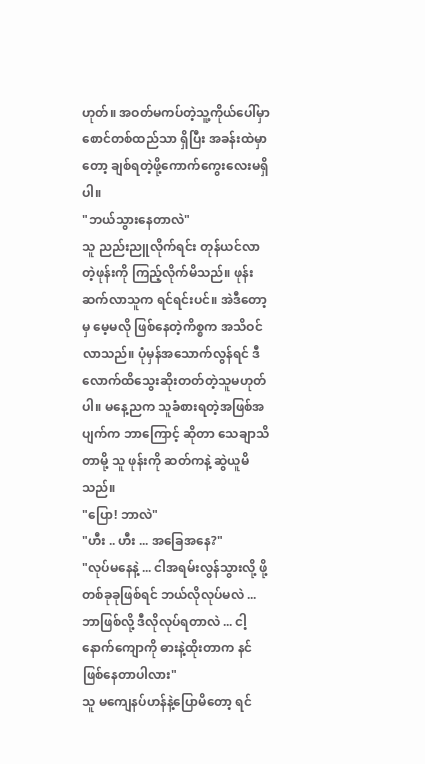ဟုတ်။ အဝတ်မကပ်တဲ့သူ့ကိုယ်ပေါ်မှာ စောင်တစ်ထည်သာ ရှိပြီး အခန်းထဲမှာတော့ ချစ်ရတဲ့ဖို့ကောက်ကွေးလေးမရှိပါ။
"ဘယ်သွားနေတာလဲ"
သူ ညည်းညူလိုက်ရင်း တုန်ယင်လာတဲ့ဖုန်းကို ကြည့်လိုက်မိသည်။ ဖုန်းဆက်လာသူက ရင်ရင်းပင်။ အဲဒီတော့မှ မေ့မလို ဖြစ်နေတဲ့ကိစ္စက အသိဝင်လာသည်။ ပုံမှန်အသောက်လွန်ရင် ဒီလောက်ထိသွေးဆိုးတတ်တဲ့သူမဟုတ်ပါ။ မနေ့ညက သူခံစားရတဲ့အဖြစ်အပျက်က ဘာကြောင့် ဆိုတာ သေချာသိတာမို့ သူ ဖုန်းကို ဆတ်ကနဲ့ ဆွဲယူမိသည်။
"ပြော! ဘာလဲ"
"ဟီး .. ဟီး ... အခြေအနေ?"
"လုပ်မနေနဲ့ ... ငါအရမ်းလွန်သွားလို့ ဖို့တစ်ခုခုဖြစ်ရင် ဘယ်လိုလုပ်မလဲ ... ဘာဖြစ်လို့ ဒီလိုလုပ်ရတာလဲ ... ငါ့နောက်ကျောကို ဓားနဲ့ထိုးတာက နင်ဖြစ်နေတာပါလား"
သူ မကျေနပ်ဟန်နဲ့ပြောမိတော့ ရင်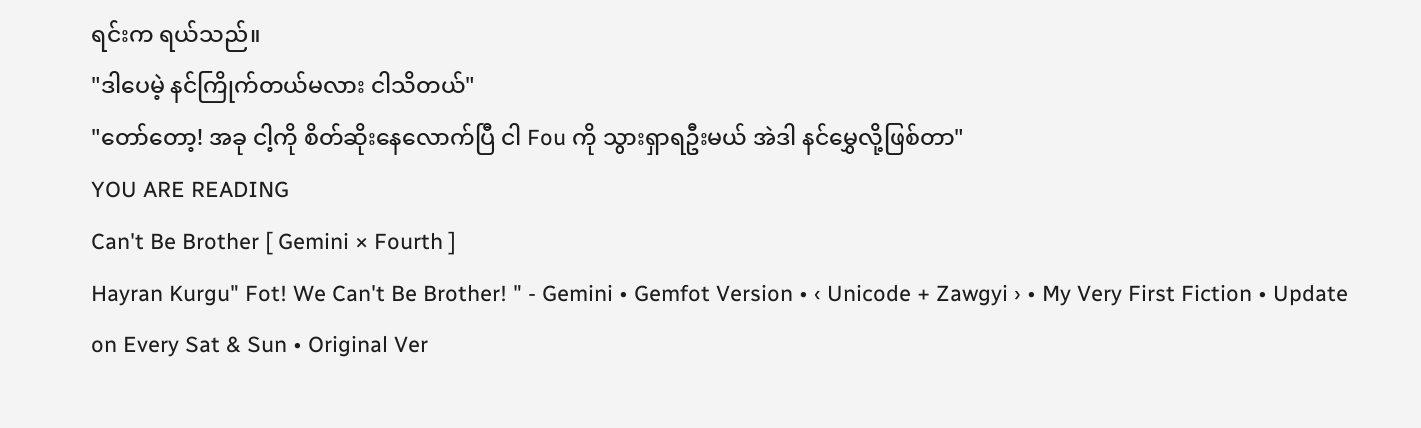ရင်းက ရယ်သည်။
"ဒါပေမဲ့ နင်ကြိုက်တယ်မလား ငါသိတယ်"
"တော်တော့! အခု ငါ့ကို စိတ်ဆိုးနေလောက်ပြီ ငါ Fou ကို သွားရှာရဦးမယ် အဲဒါ နင်မွှေလို့ဖြစ်တာ"
YOU ARE READING
Can't Be Brother [ Gemini × Fourth ]
Hayran Kurgu" Fot! We Can't Be Brother! " - Gemini • Gemfot Version • ‹ Unicode + Zawgyi › • My Very First Fiction • Update on Every Sat & Sun • Original Ver